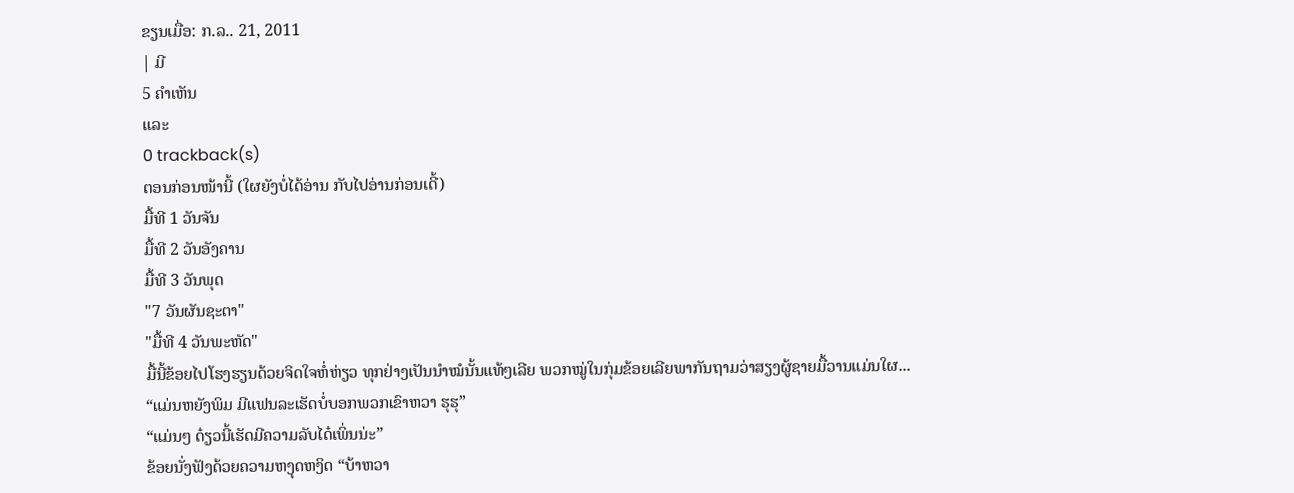ຂຽນເມື່ອ: ກ.ລ.. 21, 2011
| ມີ
5 ຄຳເຫັນ
ແລະ
0 trackback(s)
ຕອນກ່ອນໜ້ານີ້ (ໃຜຍັງບໍ່ໄດ້ອ່ານ ກັບໄປອ່ານກ່ອນເດີ້)
ມື້ທີ 1 ວັນຈັນ
ມື້ທີ 2 ວັນອັງຄານ
ມື້ທີ 3 ວັນພຸດ
"7 ວັນຜັນຊະຕາ"
"ມື້ທີ 4 ວັນພະຫັດ"
ມື້ນີ້ຂ້ອຍໄປໂຮງຮຽນດ້ວຍຈິດໃຈຫໍ່ຫ່ຽວ ທຸກຢ່າງເປັນນຳໝໍນັ້ນແທ້ໆເລີຍ ພວກໝູ່ໃນກຸ່ມຂ້ອຍເລີຍພາກັນຖາມວ່າສຽງຜູ້ຊາຍມື້ວານແມ່ນໃຜ...
“ແມ່ນຫຍັງພິມ ມີແຟນລະເຮັດບໍ່ບອກພວກເຂົາຫວາ ຮຸຮຸ”
“ແມ່ນໆ ດ໋ຽວນີ້ເຮັດມີຄວາມລັບໄດ໋ເພິ່ນນ່ະ”
ຂ້ອຍນັ່ງຟັງດ້ວຍຄວາມຫງຸດຫງິດ “ບ້າຫວາ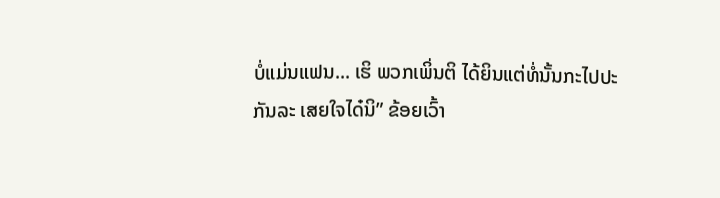ບໍ່ແມ່ນແຟນ... ເຮິ ພວກເພິ່ນຕິ ໄດ້ຍິນແຕ່ທໍ່ນັ້ນກະໄປປະກັນລະ ເສຍໃຈໄດ໋ນິ” ຂ້ອຍເວົ້າ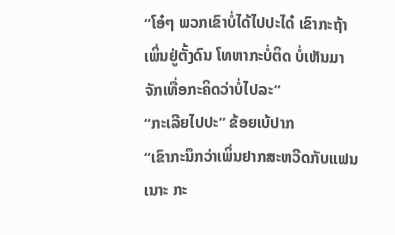“ໂອ໋ໆ ພວກເຂົາບໍ່ໄດ້ໄປປະໄດ໋ ເຂົາກະຖ້າເພິ່ນຢູ່ຕັ້ງດົນ ໂທຫາກະບໍ່ຕິດ ບໍ່ເຫັນມາຈັກເທື່ອກະຄິດວ່າບໍ່ໄປລະ”
“ກະເລີຍໄປປະ” ຂ້ອຍເບ້ປາກ
“ເຂົາກະນຶກວ່າເພິ່ນຢາກສະຫວີດກັບແຟນເນາະ ກະ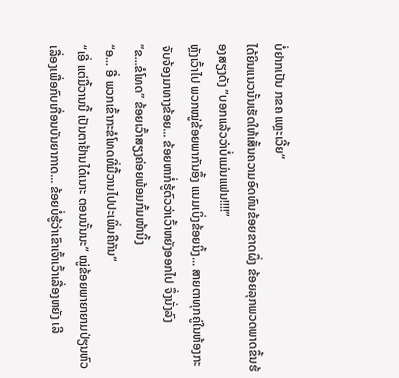ບໍ່ຢາກເປັນ ກຂຄ ແຫຼະເວີ້ຍ”
ໄດ້ຍິນແນວນັ້ນເຮັດໃຫ້ເສັ້ນຄວາມອົດທົນຂ້ອຍຂາດຜຶ່ງ ຂ້ອຍລຸກພວດພາດຂຶ້ນຮ້ອງສຽງດັງ ”ບອກແລ້ວວ່າບໍ່ແມ່ນແຟນ!!!!”
ຫຼັງເວົ້າໄປ ພວກໝູ່ຂ້ອຍພາກັນອຶ້ງ ແນມເບິ່ງຂ້ອຍນິ້ງ... ສາຍຕາທຸກຄູ່ໃນຫ້ອງກະຈັບຈ້ອງມາທາງຂ້ອຍ... ຂ້ອຍຫາກໍ່ຮູ້ຕົວວ່າເວົ້າຫຍັງອອກໄປ ຈຶ່ງນັ່ງລົງ
”ຂ...ຂໍໂທດ” ຂ້ອຍເວົ້າສຽງຄ່ອຍພ້ອມກົ້ມໜ້ານິ້ງ
“ອ... ອື່ ພວກເຂົ້າກະຂໍໂທດທີ່ມື້ວານໄປປະເພິ່ນຄືກັນ”
“ເອີ່ ແຕ່ມື້ວານນີ້ ເປັນຕາຢ້ານໄດ໋ເນາະ ຕອນນັ້ນນະ” ໝູ່ຂ້ອຍພາຍາຍາມປ່ຽນຫົວເລື່ອງເພື່ອກົບເກື່ອນບັນຍາກາດ... ຂ້ອຍບໍ່ຮູ້ວ່າເຂົາເຈົ້າເວົ້າເລື່ອງຫຍັງ ເລີ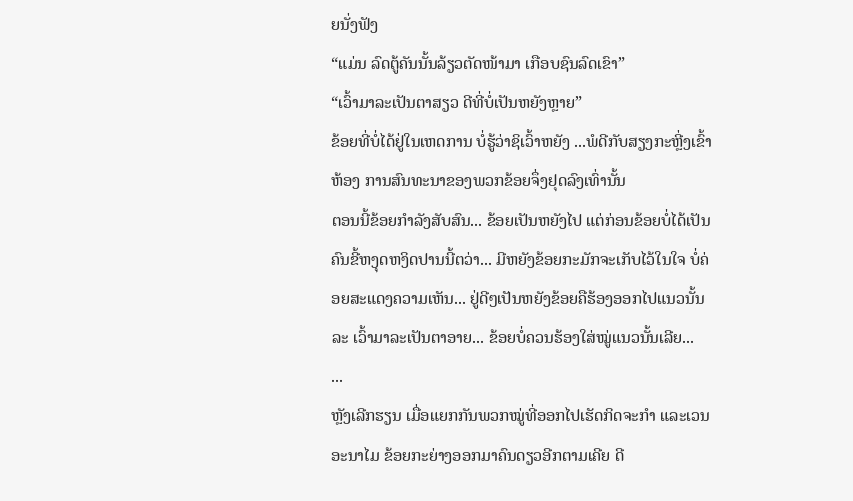ຍນັ່ງຟັງ
“ແມ່ນ ລົດຕູ້ຄັນນັ້ນລ້ຽວຕັດໜ້າມາ ເກືອບຊົນລົດເຂົາ”
“ເວົ້າມາລະເປັນຕາສຽວ ດີທີ່ບໍ່ເປັນຫຍັງຫຼາຍ”
ຂ້ອຍທີ່ບໍ່ໄດ້ຢູ່ໃນເຫດການ ບໍ່ຮູ້ວ່າຊິເວົ້າຫຍັງ ...ພໍດີກັບສຽງກະຫຼີ່ງເຂົ້າຫ້ອງ ການສົນທະນາຂອງພວກຂ້ອຍຈຶ່ງຢຸດລົງເທົ່ານັ້ນ
ຕອນນີ້ຂ້ອຍກຳລັງສັບສົນ... ຂ້ອຍເປັນຫຍັງໄປ ແຕ່ກ່ອນຂ້ອຍບໍ່ໄດ້ເປັນຄົນຂີ້ຫງຸດຫງິດປານນີ້ຕວ່າ... ມີຫຍັງຂ້ອຍກະມັກຈະເກັບໄວ້ໃນໃຈ ບໍ່ຄ່ອຍສະແດງຄວາມເຫັນ... ຢູ່ດີໆເປັນຫຍັງຂ້ອຍຄືຮ້ອງອອກໄປແນວນັ້ນລະ ເວົ້າມາລະເປັນຕາອາຍ... ຂ້ອຍບໍ່ຄວນຮ້ອງໃສ່ໝູ່ແນວນັ້ນເລີຍ...
...
ຫຼັງເລີກຮຽນ ເມື່ອແຍກກັນພວກໝູ່ທີ່ອອກໄປເຮັດກິດຈະກຳ ແລະເວນອະນາໄມ ຂ້ອຍກະຍ່າງອອກມາຄົນດຽວອີກຕາມເຄີຍ ດີ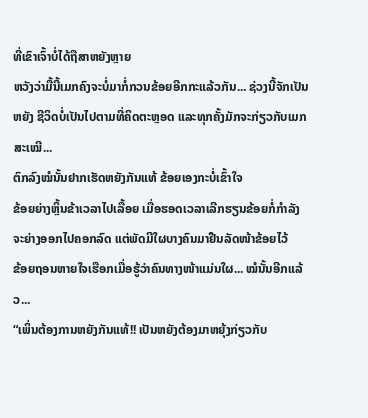ທີ່ເຂົາເຈົ້າບໍ່ໄດ້ຖືສາຫຍັງຫຼາຍ
ຫວັງວ່າມື້ນີ້ເມກຄົງຈະບໍ່ມາກໍ່ກວນຂ້ອຍອີກກະແລ້ວກັນ... ຊ່ວງນີ້ຈັກເປັນຫຍັງ ຊີວິດບໍ່ເປັນໄປຕາມທີ່ຄິດຕະຫຼອດ ແລະທຸກຄັ້ງມັກຈະກ່ຽວກັບເມກສະເໝີ...
ຕົກລົງໝໍນັ້ນຢາກເຮັດຫຍັງກັນແທ້ ຂ້ອຍເອງກະບໍ່ເຂົ້າໃຈ
ຂ້ອຍຍ່າງຫຼິ້ນຂ້າເວລາໄປເລື້ອຍ ເມື່ອຮອດເວລາເລີກຮຽນຂ້ອຍກໍ່ກຳລັງຈະຍ່າງອອກໄປຄອກລົດ ແຕ່ພັດມີໃຜບາງຄົນມາຢືນລັດໜ້າຂ້ອຍໄວ້
ຂ້ອຍຖອນຫາຍໃຈເຮືອກເມື່ອຮູ້ວ່າຄົນທາງໜ້າແມ່ນໃຜ... ໝໍນັ້ນອີກແລ້ວ...
“ເພິ່ນຕ້ອງການຫຍັງກັນແທ້!! ເປັນຫຍັງຕ້ອງມາຫຍຸ້ງກ່ຽວກັບ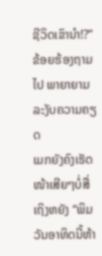ຊີວິດເຂົານຳ!?” ຂ້ອຍຮ້ອງຖາມໄປ ພາຍາຍາມລະງັບຄວາມຄຽດ
ເມກຍັງຄົງເຮັດໜ້າເສີຍໆບໍ່ສື່ເຖິງຫຍັງ “ພິມ ວັນອາທິດນີ້ຫ້າ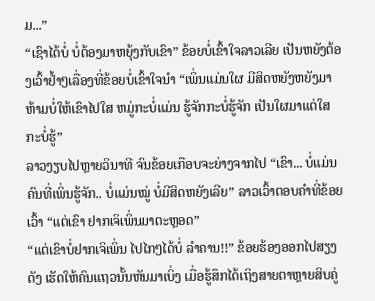ມ...”
“ເຊົາໄດ້ບໍ່ ບໍ່ຕ້ອງມາຫຍຸ້ງກັບເຂົາ” ຂ້ອຍບໍ່ເຂົ້າໃຈລາວເລີຍ ເປັນຫຍັງຕ້ອງເວົ້າຢ້ຳໆເລື່ອງທີ່ຂ້ອຍບໍ່ເຂົ້າໃຈນຳ “ເພິ່ນແມ່ນໃຜ ມີສິດຫຍັງຫຍັງມາຫ້າມບໍ່ໃຫ້ເຂົາໄປໃສ ຫມູ່ກະບໍ່ແມ່ນ ຮູ້ຈັກກະບໍ່ຮູ້ຈັກ ເປັນໃຜມາແຕ່ໃສກະບໍ່ຮູ້”
ລາວງຽບໄປຫຼາຍວິນາທີ ຈົນຂ້ອຍເກືອບຈະຍ່າງຈາກໄປ “ເຂົາ... ບໍ່ແມ່ນຄົນທີ່ເພິ່ນຮູ້ຈັກ.. ບໍ່ແມ່ນໝູ່ ບໍ່ມີສິດຫຍັງເລີຍ” ລາວເວົ້າຕອບຄຳທີ່ຂ້ອຍເວົ້າ “ແຕ່ເຂົາ ຢາກເຈິເພິ່ນມາຕະຫຼອດ”
“ແຕ່ເຂົາບໍ່ຢາກເຈິເພິ່ນ ໄປໄກໆໄດ້ບໍ່ ລຳຄານ!!” ຂ້ອຍຮ້ອງອອກໄປສຽງດັງ ເຮັດໃຫ້ຄົນແຖວນັ້ນຫັນມາເບິ່ງ ເມື່ອຮູ້ສຶກໄດ້ເຖິງສາຍຕາຫຼາຍສິບຄູ່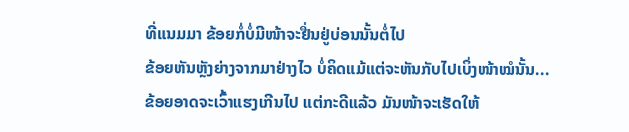ທີ່ແນມມາ ຂ້ອຍກໍ່ບໍ່ມີໜ້າຈະຢື່ນຢູ່ບ່ອນນັ້ນຕໍ່ໄປ
ຂ້ອຍຫັນຫຼັງຍ່າງຈາກມາຢ່າງໄວ ບໍ່ຄິດແມ້ແຕ່ຈະຫັນກັບໄປເບິ່ງໜ້າໝໍນັ້ນ...
ຂ້ອຍອາດຈະເວົ້າແຮງເກີນໄປ ແຕ່ກະດີແລ້ວ ມັນໜ້າຈະເຮັດໃຫ້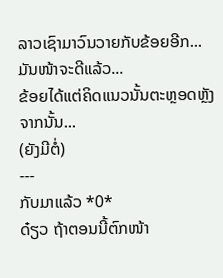ລາວເຊົາມາວົນວາຍກັບຂ້ອຍອີກ... ມັນໜ້າຈະດີແລ້ວ...
ຂ້ອຍໄດ້ແຕ່ຄິດແນວນັ້ນຕະຫຼອດຫຼັງຈາກນັ້ນ...
(ຍັງມີຕໍ່)
---
ກັບມາແລ້ວ *0*
ດ໋ຽວ ຖ້າຕອນນີ້ຕົກໜ້າ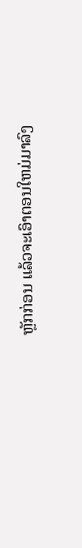ຫຼັກກ່ອນ ແລ້ວຈະເອົາຕອນໃຫມ່ມາລົງ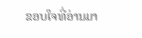ຂອບໃຈທີ່ອ່ານມາ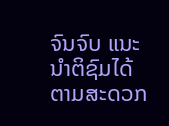ຈົນຈົບ ແນະນຳຕິຊົມໄດ້ຕາມສະດວກ